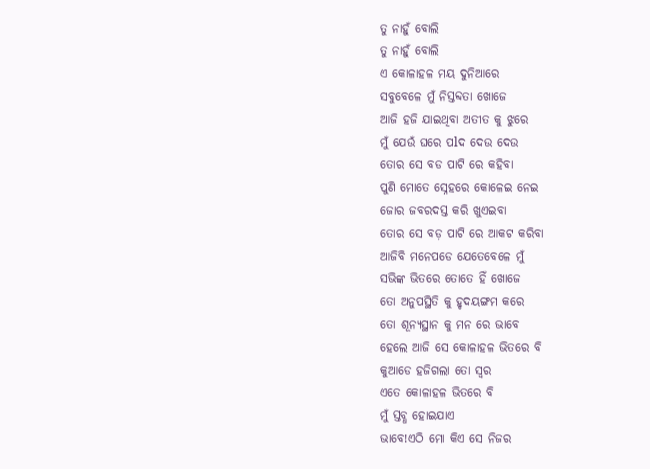ତୁ ନାହୁଁ ବୋଲି
ତୁ ନାହୁଁ ବୋଲି
ଏ କୋଳାହଳ ମୟ ଦୁନିଆରେ
ସବୁବେଳେ ମୁଁ ନିସ୍ତବ୍ଦତା ଖୋଜେ
ଆଜି ହଜି ଯାଇଥିବା ଅତୀତ କୁ ଝୁରେ
ମୁଁ ଯେଉଁ ଘରେ ପlଦ ଦେଉ ଦେଉ
ତୋର ସେ ବଡ ପାଟି ରେ କହିବା
ପୁଣି ମୋତେ ସ୍ନେହରେ କୋଳେଇ ନେଇ
ଜୋର ଜବରଦସ୍ତ କରି ଖୁଏଇବା
ତୋର ସେ ବଡ଼ ପାଟି ରେ ଆକଟ କରିବା
ଆଜିବି ମନେପଡେ ଯେତେବେଳେ ମୁଁ
ସଭିଙ୍କ ଭିତରେ ତୋତେ ହିଁ ଖୋଜେ
ତୋ ଅନୁପସ୍ଥିତି କୁ ହୃଦୟଙ୍ଗମ କରେ
ତୋ ଶୂନ୍ୟସ୍ଥାନ କୁ ମନ ରେ ଭାବେ
ହେଲେ ଆଜି ସେ କୋଳାହଳ ଭିତରେ ବି
କୁଆଡେ ହଜିଗଲା ତୋ ସ୍ୱର
ଏତେ କୋଳାହଳ ଭିତରେ ବି
ମୁଁ ସ୍ତବ୍ଧ ହୋଇଯାଏ
ଭାବେ!ଏଠି ମୋ କିଏ ସେ ନିଜର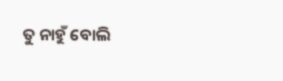ତୁ ନାହୁଁ ବୋଲି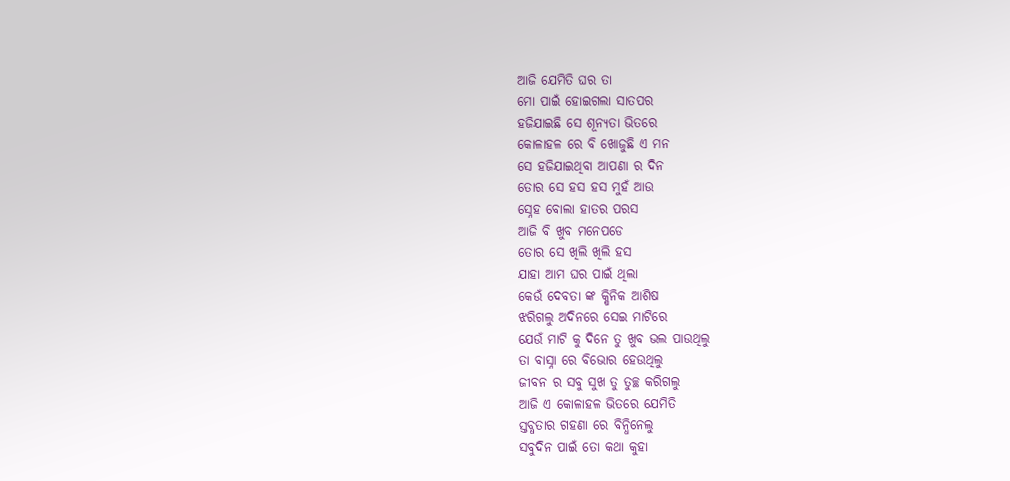ଆଜି ଯେମିତି ଘର ତା
ମୋ ପାଇଁ ହୋଇଗଲା ସାତପର
ହଜିଯାଇଛି ସେ ଶୂନ୍ୟତା ଭିତରେ
କୋଳାହଳ ରେ ବି ଖୋଜୁଛି ଏ ମନ
ସେ ହଜିଯାଇଥିବା ଆପଣା ର ଦିନ
ତୋର ସେ ହସ ହସ ମୁହଁ ଆଉ
ସ୍ନେହ ବୋଲା ହାତର ପରସ
ଆଜି ବି ଖୁବ ମନେପଡେ
ତୋର ସେ ଖିଲି ଖିଲି ହସ
ଯାହା ଆମ ଘର ପାଇଁ ଥିଲା
କେଉଁ ଦେବତା ଙ୍କ କ୍ଷିନିକ ଆଶିଷ
ଝରିଗଲୁ ଅଦିନରେ ସେଇ ମାଟିରେ
ଯେଉଁ ମାଟି କୁ ଦିନେ ତୁ ଖୁବ ଭଲ ପାଉଥିଲୁ
ତା ବାସ୍ନା ରେ ବିଭୋର ହେଉଥିଲୁ
ଜୀବନ ର ସବୁ ସୁଖ ତୁ ତୁଚ୍ଛ କରିଗଲୁ
ଆଜି ଏ କୋଳାହଳ ଭିତରେ ଯେମିତି
ସ୍ତବ୍ଧତାର ଗହଣା ରେ ବିନ୍ଧିନେଲୁ
ସବୁଦିନ ପାଇଁ ତୋ କଥା କୁହା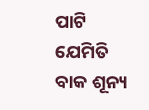ପାଟି
ଯେମିତି ବାକ ଶୂନ୍ୟ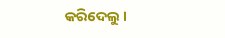କରିଦେଲୁ ।